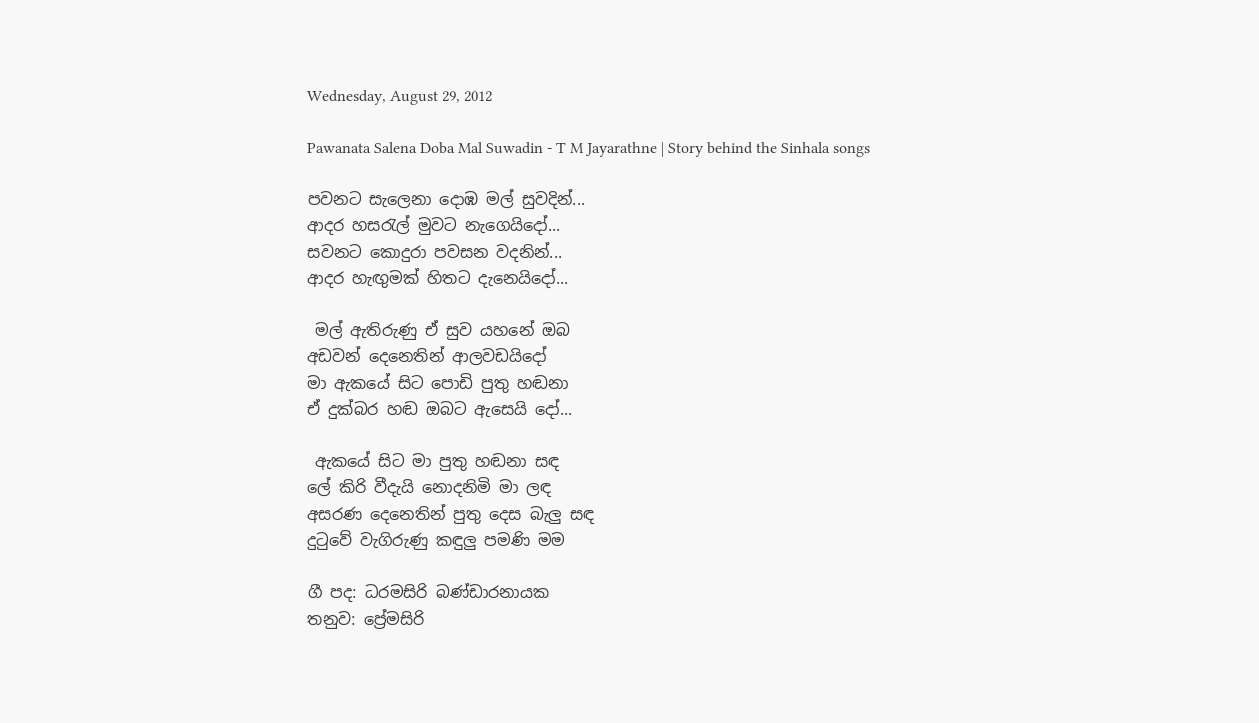Wednesday, August 29, 2012

Pawanata Salena Doba Mal Suwadin - T M Jayarathne | Story behind the Sinhala songs

පවනට සැලෙනා දොඹ මල් සුවදින්...
ආදර හසරැල් මුවට නැගෙයිදෝ...
සවනට කොදුරා පවසන වදනින්...
ආදර හැඟුමක් හිතට දැනෙයිදෝ...

 මල් ඇතිරුණු ඒ සුව යහනේ ඔබ
අඩවන් දෙනෙතින් ආලවඩයිදෝ
මා ඇකයේ සිට පොඩි පුතු හඬනා
ඒ දුක්බර හඬ ඔබට ඇසෙයි දෝ...

 ඇකයේ සිට මා පුතු හඬනා සඳ
ලේ කිරි වීදැයි නොදනිමි මා ලඳ
අසරණ දෙනෙතින් පුතු දෙස බැලු සඳ
දුටුවේ වැගිරුණු කඳුලු පමණි මම

ගී පද: ධරමසිරි බණ්ඩාරනායක
තනුව: ප්‍රේමසිරි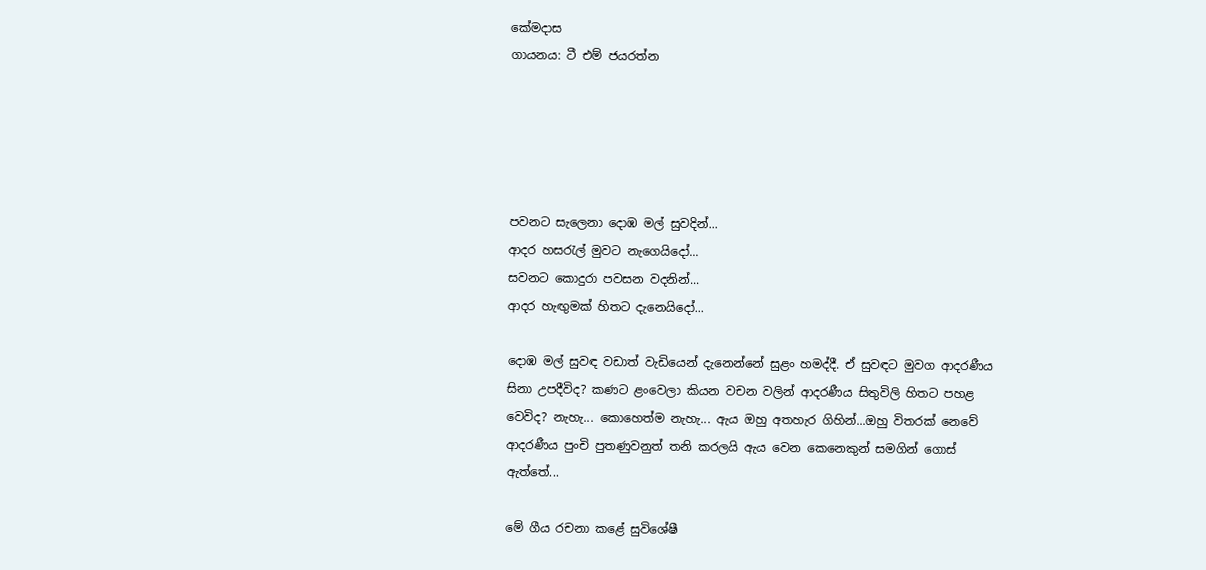කේමදාස
ගායනය: ටී එම් ජයරත්න





පවනට සැලෙනා දොඹ මල් සුවදින්...
ආදර හසරැල් මුවට නැගෙයිදෝ...
සවනට කොදුරා පවසන වදනින්...
ආදර හැඟුමක් හිතට දැනෙයිදෝ...

දොඹ මල් සුවඳ වඩාත් වැඩියෙන් දැනෙන්නේ සුළං හමද්දී. ඒ සුවඳට මුවග ආදරණීය සිනා උපදීවිද? කණට ළංවෙලා කියන වචන වලින් ආදරණීය සිතුවිලි හිතට පහළ වෙවිද? නැහැ... කොහෙත්ම නැහැ... ඇය ඔහු අතහැර ගිහින්...ඔහු විතරක් නෙවේ ආදරණීය පුංචි පුතණුවනුත් තනි කරලයි ඇය වෙන කෙනෙකුන් සමගින් ගොස් ඇත්තේ...

මේ ගීය රචනා කළේ සුවිශේෂී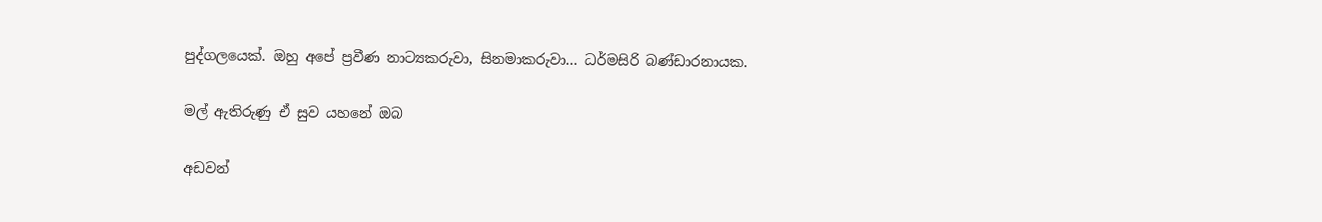පුද්ගලයෙක්. ඔහු අපේ ප්‍රවීණ නාට්‍යකරුවා, සිනමාකරුවා... ධර්මසිරි බණ්ඩාරනායක.

මල් ඇතිරුණු ඒ සුව යහනේ ඔබ

අඩවන්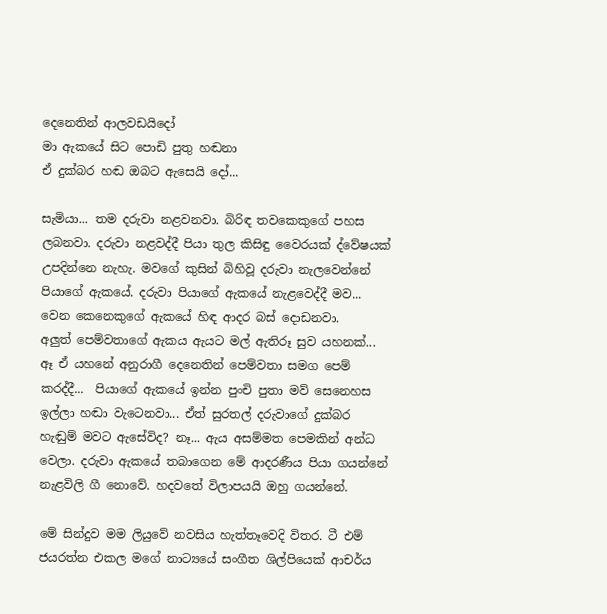දෙනෙතින් ආලවඩයිදෝ
මා ඇකයේ සිට පොඩි පුතු හඬනා
ඒ දුක්බර හඬ ඔබට ඇසෙයි දෝ...

සැමියා... තම දරුවා නළවනවා. බිරිඳ තවකෙකුගේ පහස ලබනවා. දරුවා නළවද්දී පියා තුල කිසිඳු වෛරයක් ද්වේෂයක් උපදින්නෙ නැහැ. මවගේ කුසින් බිහිවූ දරුවා නැලවෙන්නේ පියාගේ ඇකයේ. දරුවා පියාගේ ඇකයේ නැළවෙද්දී මව... වෙන කෙනෙකුගේ ඇකයේ හිඳ ආදර බස් දොඩනවා.
අලුත් පෙම්වතාගේ ඇකය ඇයට මල් ඇතිරූ සුව යහනක්... ඈ ඒ යහනේ අනුරාගී දෙනෙතින් පෙම්වතා සමග පෙම් කරද්දී...  පියාගේ ඇකයේ ඉන්න පුංචි පුතා මව් සෙනෙහස ඉල්ලා හඬා වැටෙනවා... ඒත් සුරතල් දරුවාගේ දුක්බර හැඬුම් මවට ඇසේවිද? නෑ... ඇය අසම්මත පෙමකින් අන්ධ වෙලා. දරුවා ඇකයේ තබාගෙන මේ ආදරණීය පියා ගයන්නේ නැළවිලි ගී නොවේ. හදවතේ විලාපයයි ඔහු ගයන්නේ.

මේ සින්දුව මම ලියුවේ නවසිය හැත්තෑවෙදි විතර. ටී එම් ජයරත්න එකල මගේ නාට්‍යයේ සංගීත ශිල්පියෙක් ආචර්ය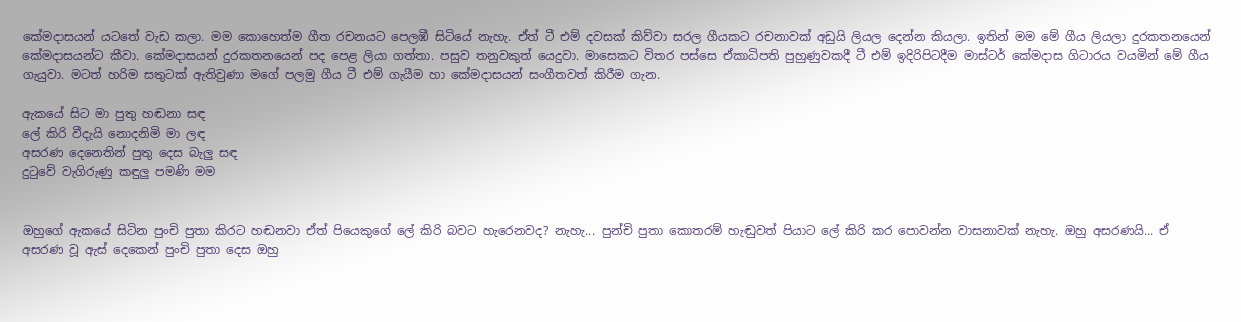කේමදාසයන් යටතේ වැඩ කලා. මම කොහෙත්ම ගීත රචනයට පෙලඹී සිටියේ නැහැ. ඒත් ටී එම් දවසක් කිව්වා සරල ගීයකට රචනාවක් අඩුයි ලියල දෙන්න කියලා. ඉතින් මම මේ ගීය ලියලා දුරකතනයෙන් කේමදාසයන්ට කීවා. කේමදාසයන් දුරකතනයෙන් පද පෙළ ලියා ගත්තා. පසුව තනුවකුත් යෙදුවා. මාසෙකට විතර පස්සෙ ඒකාධිපති පුහුණුවකදී ටී එම් ඉදිරිපිටදීම මාස්ටර් කේමදාස ගිටාරය වයමින් මේ ගීය ගැයුවා. මටත් හරිම සතුටක් ඇතිවුණා මගේ පලමු ගීය ටී එම් ගැයීම හා කේමදාසයන් සංගීතවත් කිරීම ගැන.

ඇකයේ සිට මා පුතු හඬනා සඳ
ලේ කිරි වීදැයි නොදනිමි මා ලඳ
අසරණ දෙනෙතින් පුතු දෙස බැලු සඳ
දුටුවේ වැගිරුණු කඳුලු පමණි මම


ඔහුගේ ඇකයේ සිටින පුංචි පුතා කිරට හඬනවා ඒත් පියෙකුගේ ලේ කිරි බවට හැරෙනවද? නැහැ... පුන්චි පුතා කොතරම් හැඬුවත් පියාට ලේ කිරි කර පොවන්න වාසනාවක් නැහැ. ඔහු අසරණයි... ඒ අසරණ වූ ඇස් දෙකෙන් පුංචි පුතා දෙස ඔහු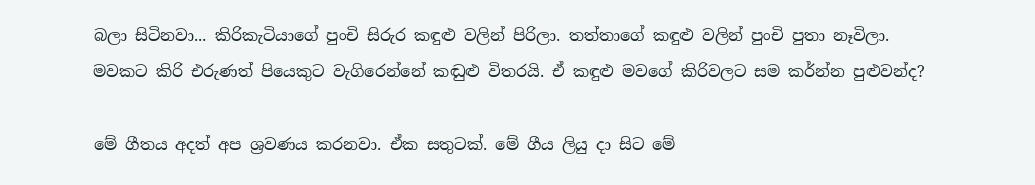බලා සිටිනවා... කිරිකැටියාගේ පුංචි සිරුර කඳුළු වලින් පිරිලා. තත්තාගේ කඳුළු වලින් පුංචි පුතා නෑවිලා. මවකට කිරි එරුණත් පියෙකුට වැගිරෙන්නේ කඬුළු විතරයි. ඒ කඳුළු මවගේ කිරිවලට සම කර්න්න පුළුවන්ද?

මේ ගීතය අදත් අප ශ්‍රවණය කරනවා. ඒක සතුටක්. මේ ගීය ලියු දා සිට මේ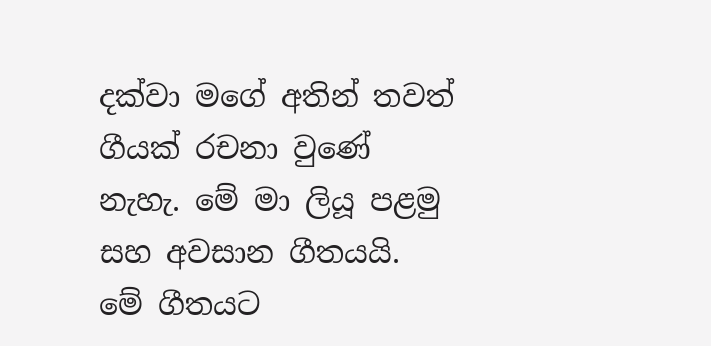දක්වා මගේ අතින් තවත් ගීයක් රචනා වුණේ නැහැ. මේ මා ලියූ පළමු සහ අවසාන ගීතයයි. මේ ගීතයට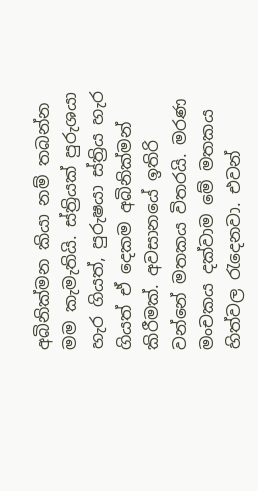අබිනික්මන කියා නම් තබන්න මම කැමැතියි. ස්ත්‍රියක් පුරුශයා හැර ගියත්, පුරුෂයා ස්ත්‍රිය හැර ගියත් ඒ දෙකම අබිනික්මන් කිරීමක්. අවසානයේ ඉතිරි වන්නේ මතකය විතරයි. මරණ මංචකය දක්වාම මේ මතකය හිත්වල රැදෙනවා. එවන්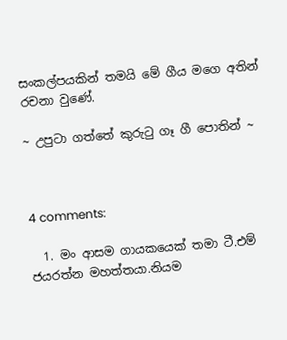සංකල්පයකින් තමයි මේ ගීය මගෙ අතින් රචනා වුණේ.

~ උපුටා ගත්තේ කුරුටු ගෑ ගී පොතින් ~



4 comments:

  1. මං ආසම ගායකයෙක් තමා ටී.එම් ජයරත්න මහත්තයා.නියම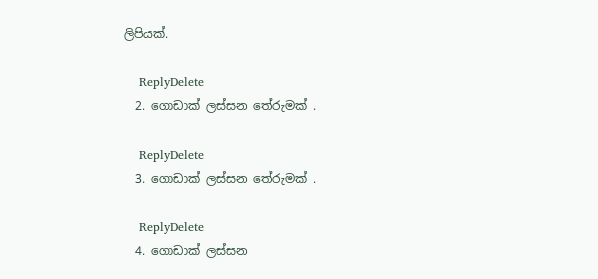ලිපියක්.

    ReplyDelete
  2. ගොඩාක් ලස්සන තේරුමක් .

    ReplyDelete
  3. ගොඩාක් ලස්සන තේරුමක් .

    ReplyDelete
  4. ගොඩාක් ලස්සන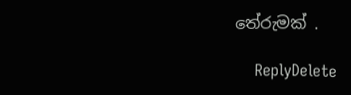තේරුමක් .

    ReplyDelete